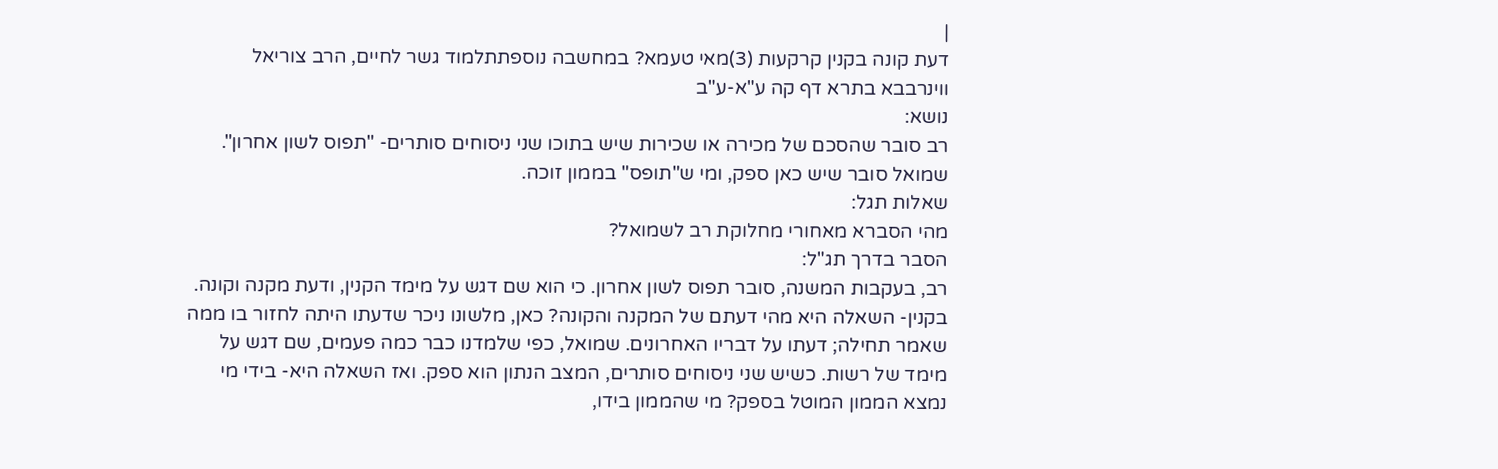|
דעת קונה בקנין קרקעות (3)מאי טעמא? במחשבה נוספתתלמוד גשר לחיים, הרב צוריאל ווינרבבא בתרא דף קה ע"א-ע"ב
נושא:
רב סובר שהסכם של מכירה או שכירות שיש בתוכו שני ניסוחים סותרים- "תפוס לשון אחרון". שמואל סובר שיש כאן ספק, ומי ש"תופס" בממון זוכה.
שאלות תגל:
מהי הסברא מאחורי מחלוקת רב לשמואל?
הסבר בדרך תג"ל:
רב, בעקבות המשנה, סובר תפוס לשון אחרון. כי הוא שם דגש על מימד הקנין, ודעת מקנה וקונה. בקנין- השאלה היא מהי דעתם של המקנה והקונה? כאן, מלשונו ניכר שדעתו היתה לחזור בו ממה שאמר תחילה; דעתו על דבריו האחרונים. שמואל, כפי שלמדנו כבר כמה פעמים, שם דגש על מימד של רשות. כשיש שני ניסוחים סותרים, המצב הנתון הוא ספק. ואז השאלה היא- בידי מי נמצא הממון המוטל בספק? מי שהממון בידו,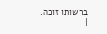ברשותו זוכה. |